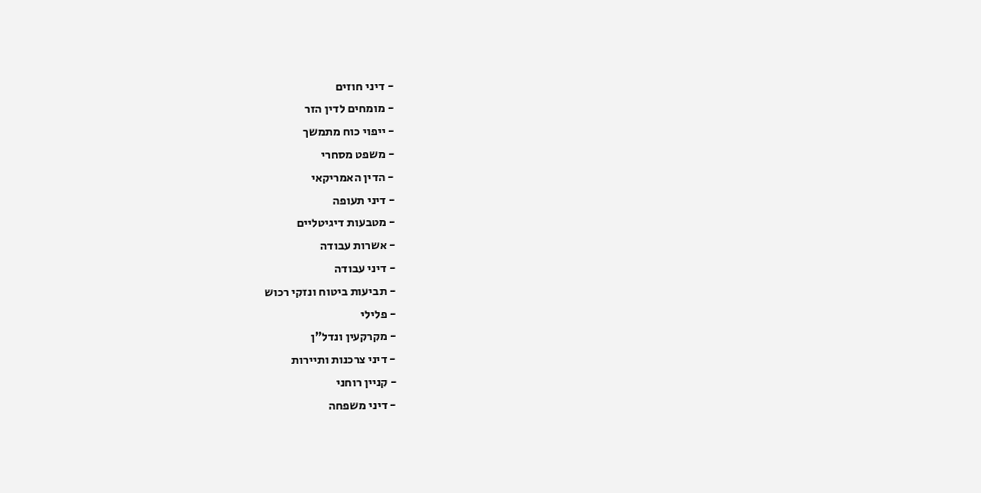- דיני חוזים
- מומחים לדין הזר
- ייפוי כוח מתמשך
- משפט מסחרי
- הדין האמריקאי
- דיני תעופה
- מטבעות דיגיטליים
- אשרות עבודה
- דיני עבודה
- תביעות ביטוח ונזקי רכוש
- פלילי
- מקרקעין ונדל"ן
- דיני צרכנות ותיירות
- קניין רוחני
- דיני משפחה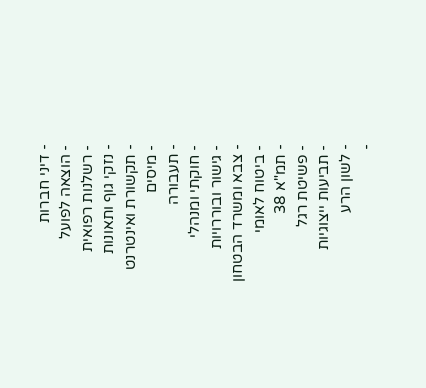- דיני חברות
- הוצאה לפועל
- רשלנות רפואית
- נזקי גוף ותאונות
- תקשורת ואינטרנט
- מיסים
- תעבורה
- חוקתי ומנהלי
- גישור ובוררויות
- צבא ומשרד הבטחון
- ביטוח לאומי
- תמ"א 38
- פשיטת רגל
- תביעות ייצוגיות
- לשון הרע
-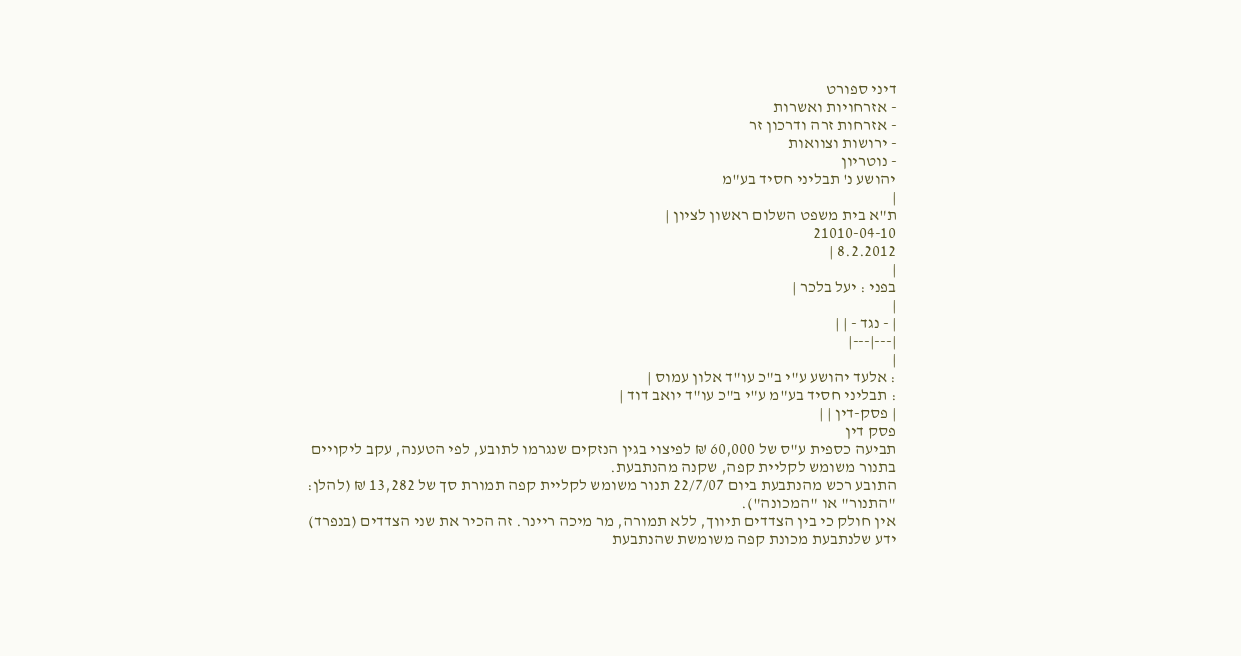דיני ספורט
- אזרחויות ואשרות
- אזרחות זרה ודרכון זר
- ירושות וצוואות
- נוטריון
יהושע נ' תבליני חסיד בע"מ
|
ת"א בית משפט השלום ראשון לציון |
21010-04-10
8.2.2012 |
|
בפני : יעל בלכר |
|
| - נגד - | |
|---|---|
|
: אלעד יהושע ע"י ב"כ עו"ד אלון עמוס |
: תבליני חסיד בע"מ ע"י ב"כ עו"ד יואב דוד |
| פסק-דין | |
פסק דין
תביעה כספית ע"ס של 60,000 ₪ לפיצוי בגין הנזקים שנגרמו לתובע, לפי הטענה, עקב ליקויים בתנור משומש לקליית קפה, שקנה מהנתבעת.
התובע רכש מהנתבעת ביום 22/7/07 תנור משומש לקליית קפה תמורת סך של 13,282 ₪ (להלן: "התנור" או "המכונה").
אין חולק כי בין הצדדים תיווך, ללא תמורה, מר מיכה ריינר. זה הכיר את שני הצדדים (בנפרד) ידע שלנתבעת מכונת קפה משומשת שהנתבעת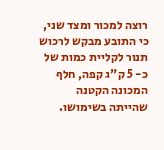רוצה למכור ומצד שני, כי התובע מבקש לרכוש תנור לקליית כמות של כ- 5 ק"ג קפה, חלף המכונה הקטנה שהייתה בשימושו.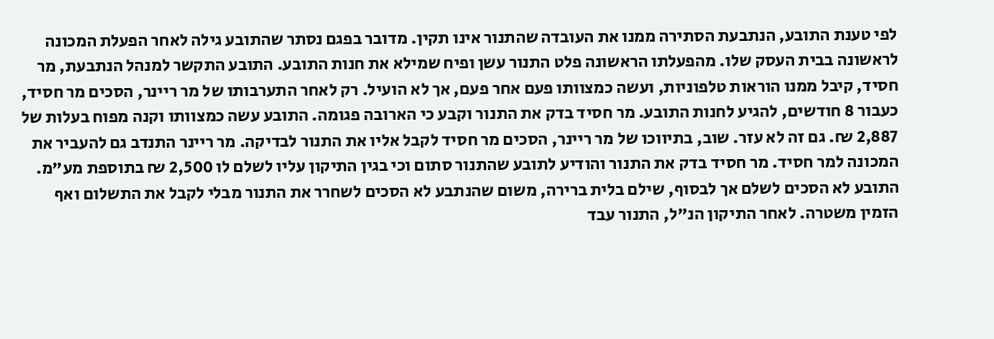לפי טענת התובע, הנתבעת הסתירה ממנו את העובדה שהתנור אינו תקין. מדובר בפגם נסתר שהתובע גילה לאחר הפעלת המכונה לראשונה בבית העסק שלו. מהפעלתו הראשונה פלט התנור עשן ופיח שמילא את חנות התובע. התובע התקשר למנהל הנתבעת, מר חסיד, קיבל ממנו הוראות טלפוניות, ועשה כמצוותו פעם אחר פעם, אך לא הועיל. רק לאחר התערבותו של מר ריינר, הסכים מר חסיד, כעבור 8 חודשים, להגיע לחנות התובע. מר חסיד בדק את התנור וקבע כי הארובה פגומה. התובע עשה כמצוותו וקנה מפוח בעלות של 2,887 ₪. גם זה לא עזר. שוב, בתיווכו של מר ריינר, הסכים מר חסיד לקבל אליו את התנור לבדיקה. מר ריינר התנדב גם להעביר את המכונה למר חסיד. מר חסיד בדק את התנור והודיע לתובע שהתנור סתום וכי בגין התיקון עליו לשלם לו 2,500 ₪ בתוספת מע"מ. התובע לא הסכים לשלם אך לבסוף, שילם בלית ברירה, משום שהנתבע לא הסכים לשחרר את התנור מבלי לקבל את התשלום ואף הזמין משטרה. לאחר התיקון הנ"ל, התנור עבד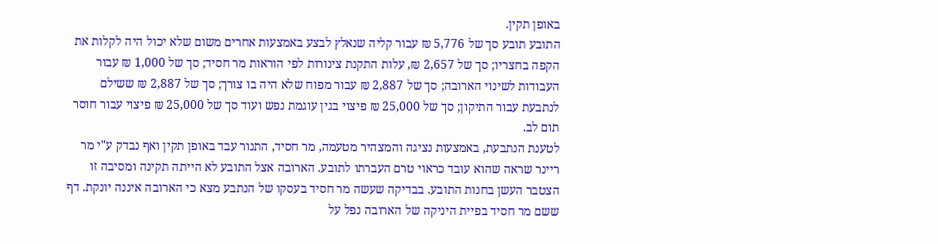באופן תקין.
התובע תובע סך של 5,776 ₪ עבור קליה שנאלץ לבצע באמצעות אחרים משום שלא יכול היה לקלות את הקפה בחצריו; סך של 2,657 ₪, עלות התקנת צינורות לפי הוראות מר חסיד; סך של 1,000 ₪ עבור העבודות לשינוי הארובה; סך של 2,887 ₪ עבור מפוח שלא היה בו צורך; סך של 2,887 ₪ ששילם לנתבעת עבור התיקון; סך של 25,000 ₪ פיצוי בגין עוגמת נפש ועוד סך של 25,000 ₪ פיצוי עבור חוסר תום לב.
לטענת הנתבעת, באמצעות נציגה והמצהיר מטעמה, מר חסיד, התנור עבד באופן תקין ואף נבדק ע"י מר ריינר שראה שהוא עובד כראוי טרם העברתו לתובע. הארובה אצל התובע לא הייתה תקינה ומסיבה זו הצטבר העשן בחנות התובע. בבדיקה שעשה מר חסיד בעסקו של הנתבע מצא כי הארובה איננה יונקת. דף ששם מר חסיד בפיית היניקה של הארובה נפל על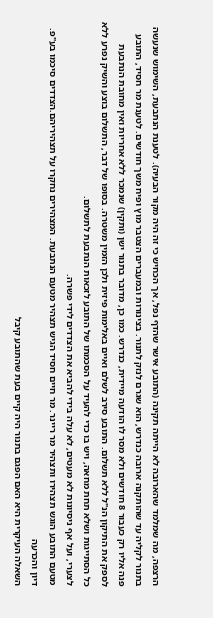הרצפה, מה שמלמד שהארובה לא הייתה תקינה (התובע אישר שהדף נפל, אך הכחיש כי זה היה מקור הבעיה). לטענת הנתבעת, השימוש שנעשה בתנור לקליה עד שהותקנה ארובה כנדרש, הוא שגרם לנזק לתנור. בצינורות ובמעברים הצטבר מוץ ופיח משך חודשים. לטענת מר חסיד, התובע פנה אליו רק כעבור 8 חודשים ולא מסר לו הודעה מיידית, כנדרש. כמו כן, מדובר בתנור ישן (ותקין) שנמכר ללא אחריות ואין מחובת הנתבעת לספק את התיקון הנ"ל ללא תשלום. התובע סירב לשלם ואיים באלימות פיזית ולכן הזמין משטרה. בסופו של דבר, התשלום בוצע והשיק נפרע ללא כל הסתייגות ושלא תחת מחאה, ויש בו כדי להעיד על הסכמתו של התובע לזכאות הנתבעת לתשלום.
לצערי, ועל אף ניסיונות לא מעטים, לא עלה בידי להביא את הצדדים לידי פשרה.
מטעם התובע הוגש תצהירו ותצהיר מר ריינר. מר חיים חסיד הגיש תצהיר מטעם הנתבעת. המצהירים נחקרו על תצהיריהם.הצדדים סיכמו בע"פ.
דיון והכרעה
השאלה העיקרית היא האם הפגם בתנור היה קיים בעת שהתובע קיבל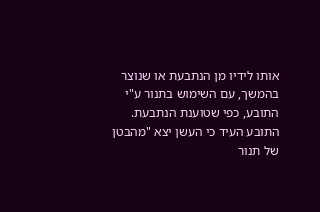אותו לידיו מן הנתבעת או שנוצר בהמשך, עם השימוש בתנור ע"י התובע, כפי שטוענת הנתבעת.
התובע העיד כי העשן יצא "מהבטן של תנור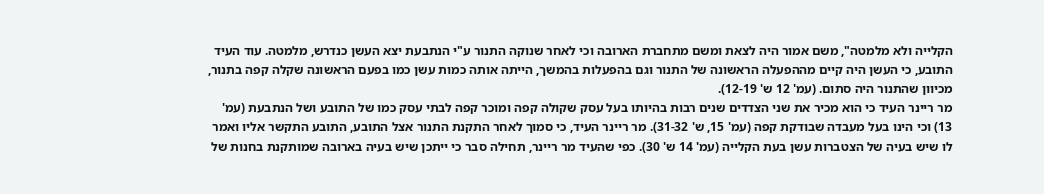הקלייה ולא מלמטה", משם אמור היה לצאת ומשם מתחברת הארובה וכי לאחר שנוקה התנור ע"י הנתבעת יצא העשן כנדרש, מלמטה. עוד העיד התובע, כי העשן היה קיים מההפעלה הראשונה של התנור וגם בהפעלות בהמשך, הייתה אותה כמות עשן כמו בפעם הראשונה שקלה קפה בתנור, מכיוון שהתנור היה סתום. (עמ' 12 ש' 12-19).
מר ריינר העיד כי הוא מכיר את שני הצדדים שנים רבות בהיותו בעל עסק שקולה קפה ומוכר קפה לבתי עסק כמו של התובע ושל הנתבעת (עמ' 13) וכי הינו בעל מעבדה שבודקת קפה (עמ' 15, ש' 31-32). מר ריינר העיד, כי סמוך לאחר התקנת התנור אצל התובע, התובע התקשר אליו ואמר לו שיש בעיה של הצטברות עשן בעת הקלייה (עמ' 14 ש' 30). כפי שהעיד מר ריינר, תחילה סבר כי ייתכן שיש בעיה בארובה שמותקנת בחנות של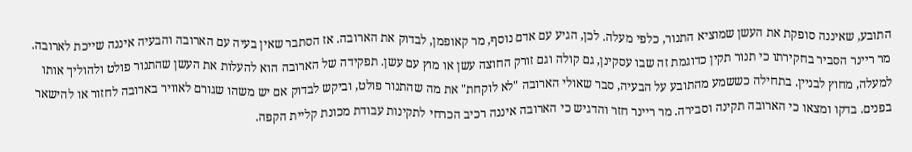התובע, שאיננה סופקת את העשן שמוציא התנור, כלפי מעלה. לכן, הגיע עם אדם נוסף, מר קאופמן, לבדוק את הארובה. אז הסתבר שאין בעיה עם הארובה והבעיה איננה שייכת לארובה. מר ריינר הסביר בחקירתו כי תנור תקין כדוגמת זה שבו עסקינן, גם קולה וגם זורק החוצה עשן או מוץ עם עשן. תפקידה של הארובה הוא להעלות את העשן שהתנור פולט ולהוליך אותו למעלה, מחוץ לבניין. בתחילה כששמע מהתובע על הבעיה, סבר שאולי הארובה "לא לוקחת" את מה שהתנור פולט, וביקש לבדוק אם יש משהו שגורם לאוויר בארובה לחזור או להישאר בפנים. בדקו ומצאו כי הארובה תקינה וסבירה. מר ריינר חזר והדגיש כי הארובה איננה רכיב הכרחי לתקינות עבודת מכונת קליית הקפה.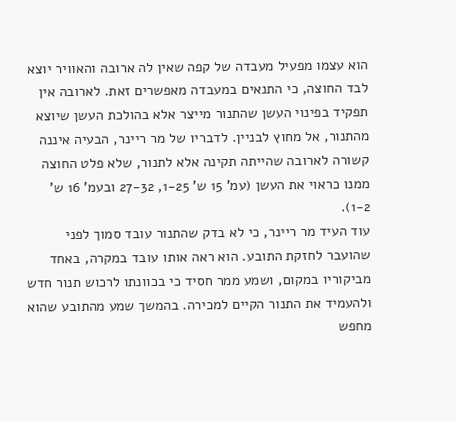הוא עצמו מפעיל מעבדה של קפה שאין לה ארובה והאוויר יוצא לבד החוצה, כי התנאים במעבדה מאפשרים זאת. לארובה אין תפקיד בפינוי העשן שהתנור מייצר אלא בהולכת העשן שיוצא מהתנור, אל מחוץ לבניין. לדבריו של מר ריינר, הבעיה איננה קשורה לארובה שהייתה תקינה אלא לתנור, שלא פלט החוצה ממנו כראוי את העשן (עמ' 15 ש' 1-25, 27-32 ובעמ' 16 ש' 1-2).
עוד העיד מר ריינר, כי לא בדק שהתנור עובד סמוך לפני שהועבר לחזקת התובע. הוא ראה אותו עובד במקרה, באחד מביקוריו במקום, ושמע ממר חסיד כי בכוונתו לרכוש תנור חדש ולהעמיד את התנור הקיים למכירה. בהמשך שמע מהתובע שהוא מחפש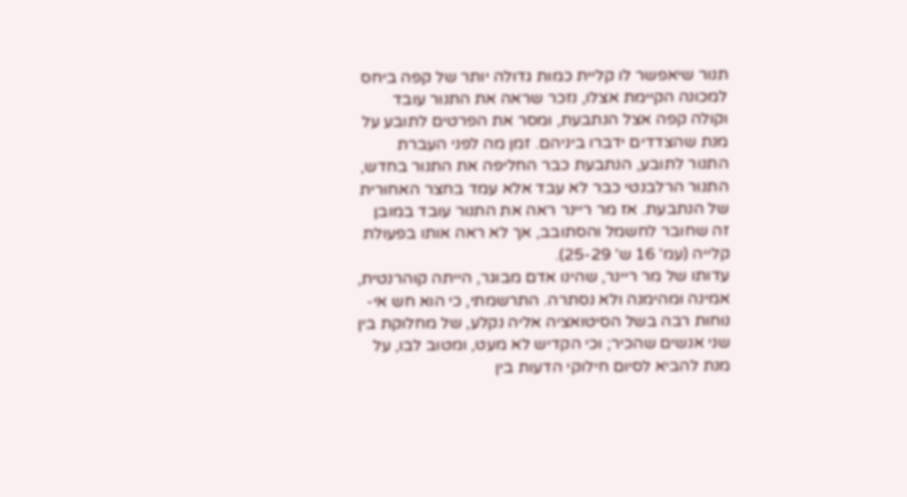תנור שיאפשר לו קליית כמות גדולה יותר של קפה ביחס למכונה הקיימת אצלו, נזכר שראה את התנור עובד וקולה קפה אצל הנתבעת, ומסר את הפרטים לתובע על מנת שהצדדים ידברו ביניהם. זמן מה לפני העברת התנור לתובע, הנתבעת כבר החליפה את התנור בחדש, התנור הרלבנטי כבר לא עבד אלא עמד בחצר האחורית של הנתבעת. אז מר ריינר ראה את התנור עובד במובן זה שחובר לחשמל והסתובב, אך לא ראה אותו בפעולת קלייה (עמ' 16 ש' 25-29).
עדותו של מר ריינר, שהינו אדם מבוגר, הייתה קוהרנטית, אמינה ומהימנה ולא נסתרה. התרשמתי, כי הוא חש אי-נוחות רבה בשל הסיטואציה אליה נקלע, של מחלוקת בין שני אנשים שהכיר; וכי הקדיש לא מעט, ומטוב לבו, על מנת להביא לסיום חילוקי הדעות בין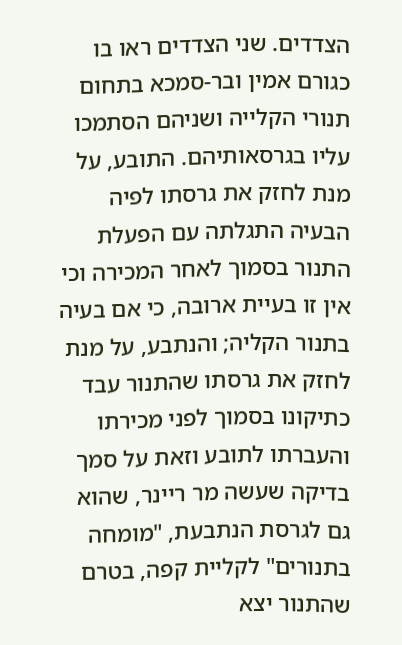הצדדים. שני הצדדים ראו בו כגורם אמין ובר-סמכא בתחום תנורי הקלייה ושניהם הסתמכו עליו בגרסאותיהם. התובע, על מנת לחזק את גרסתו לפיה הבעיה התגלתה עם הפעלת התנור בסמוך לאחר המכירה וכי אין זו בעיית ארובה, כי אם בעיה בתנור הקליה; והנתבע, על מנת לחזק את גרסתו שהתנור עבד כתיקונו בסמוך לפני מכירתו והעברתו לתובע וזאת על סמך בדיקה שעשה מר ריינר, שהוא גם לגרסת הנתבעת, "מומחה בתנורים" לקליית קפה, בטרם שהתנור יצא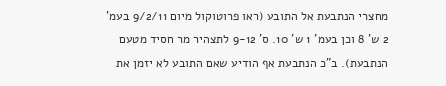מחצרי הנתבעת אל התובע (ראו פרוטוקול מיום 9/2/11 בעמ' 2 ש' 8 וכן בעמ' 1 ש' 10. ס' 9-12 לתצהיר מר חסיד מטעם הנתבעת). ב"כ הנתבעת אף הודיע שאם התובע לא יזמן את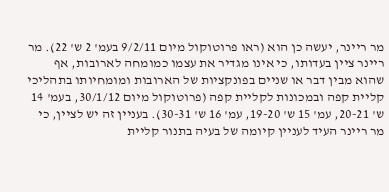מר ריינר, יעשה כן הוא (ראו פרוטוקול מיום 9/2/11 בעמ' 2 ש' 22). מר ריינר ציין בעדותו, כי אינו מגדיר את עצמו כמומחה לארובות, אף שהוא מבין דבר או שניים בפונקציות של הארובות ומומחיותו בתהליכי קליית קפה ובמכונות לקליית קפה (פרוטוקול מיום 30/1/12, בעמ' 14 ש' 20-21, עמ' 15 ש' 19-20, עמ' 16 ש' 30-31). בעניין זה יש לציין, כי מר ריינר העיד לעניין קיומה של בעיה בתנור קליית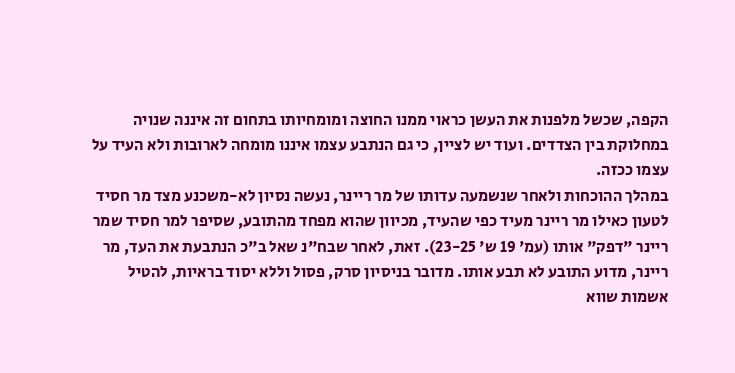הקפה, שכשל מלפנות את העשן כראוי ממנו החוצה ומומחיותו בתחום זה איננה שנויה במחלוקת בין הצדדים. ועוד יש לציין, כי גם הנתבע עצמו איננו מומחה לארובות ולא העיד על עצמו ככזה.
במהלך ההוכחות ולאחר שנשמעה עדותו של מר ריינר, נעשה נסיון לא-משכנע מצד מר חסיד לטעון כאילו מר ריינר מעיד כפי שהעיד, מכיוון שהוא מפחד מהתובע, שסיפר למר חסיד שמר ריינר "דפק" אותו (עמ' 19 ש' 23-25). זאת, לאחר שבח"נ שאל ב"כ הנתבעת את העד, מר ריינר, מדוע התובע לא תבע אותו. מדובר בניסיון סרק, פסול וללא יסוד בראיות, להטיל אשמות שווא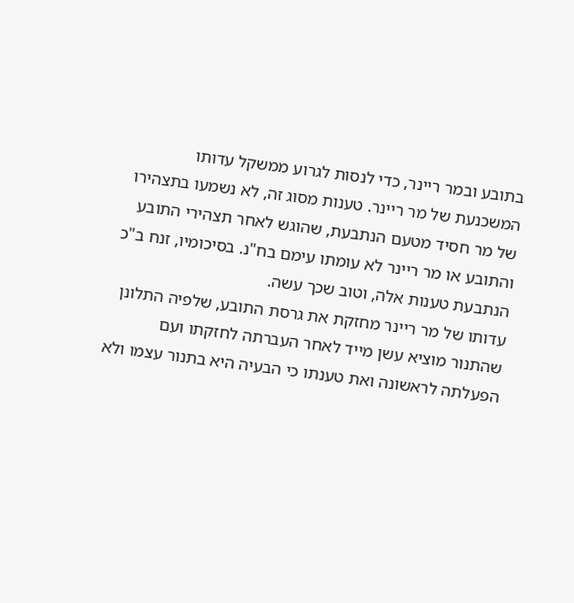בתובע ובמר ריינר, כדי לנסות לגרוע ממשקל עדותו המשכנעת של מר ריינר. טענות מסוג זה, לא נשמעו בתצהירו של מר חסיד מטעם הנתבעת, שהוגש לאחר תצהירי התובע והתובע או מר ריינר לא עומתו עימם בח"נ. בסיכומיו, זנח ב"כ הנתבעת טענות אלה, וטוב שכך עשה.
עדותו של מר ריינר מחזקת את גרסת התובע, שלפיה התלונן שהתנור מוציא עשן מייד לאחר העברתה לחזקתו ועם הפעלתה לראשונה ואת טענתו כי הבעיה היא בתנור עצמו ולא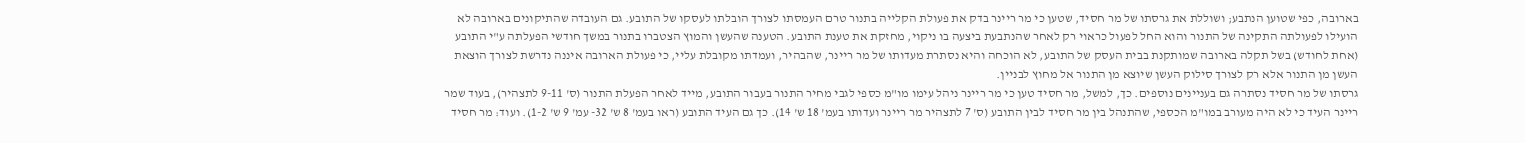בארובה, כפי שטוען הנתבע; ושוללת את גרסתו של מר חסיד, שטען כי מר ריינר בדק את פעולת הקלייה בתנור טרם העמסתו לצורך הובלתו לעסקו של התובע. גם העובדה שהתיקונים בארובה לא הועילו לפעולתה התקינה של התנור והוא החל לפעול כראוי רק לאחר שהנתבעת ביצעה בו ניקוי, מחזקת את טענת התובע. הטענה שהעשן והמוץ הצטברו בתנור במשך חודשי הפעלתה ע"י התובע (אחת לחודש) בשל תקלה בארובה שמותקנת בבית העסק של התובע, לא הוכחה והיא נסתרת מעדותו של מר ריינר, שהבהיר, ועמדתו מקובלת עליי, כי פעולת הארובה איננה נדרשת לצורך הוצאת העשן מן התנור אלא רק לצורך סילוק העשן שיוצא מן התנור אל מחוץ לבניין.
גרסתו של מר חסיד נסתרה גם בעניינים נוספים. כך, למשל, מר חסיד טען כי מר ריינר ניהל עימו מו"מ כספי לגבי מחיר התנור בעבור התובע, מייד לאחר הפעלת התנור (ס' 9-11 לתצהיר), בעוד שמר ריינר העיד כי לא היה מעורב במו"מ הכספי, שהתנהל בין מר חסיד לבין התובע (ס' 7 לתצהיר מר ריינר ועדותו בעמ' 18 ש' 14). כך גם העיד התובע (ראו בעמ' 8 ש' 32- עמ' 9 ש' 1-2). ועוד: מר חסיד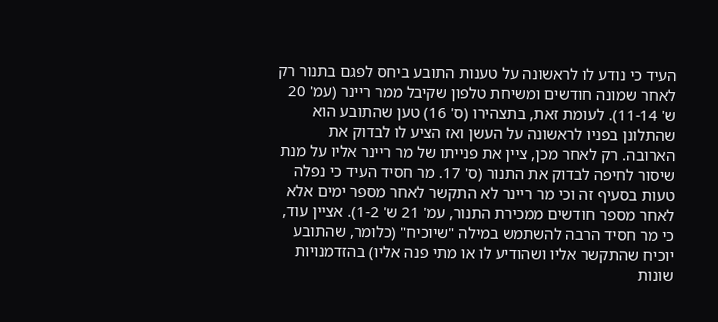העיד כי נודע לו לראשונה על טענות התובע ביחס לפגם בתנור רק לאחר שמונה חודשים ומשיחת טלפון שקיבל ממר ריינר (עמ' 20 ש' 11-14). לעומת זאת, בתצהירו (ס' 16) טען שהתובע הוא שהתלונן בפניו לראשונה על העשן ואז הציע לו לבדוק את הארובה. רק לאחר מכן, ציין את פנייתו של מר ריינר אליו על מנת שיסור לחיפה לבדוק את התנור (ס' 17. מר חסיד העיד כי נפלה טעות בסעיף זה וכי מר ריינר לא התקשר לאחר מספר ימים אלא לאחר מספר חודשים ממכירת התנור, עמ' 21 ש' 1-2). אציין עוד, כי מר חסיד הרבה להשתמש במילה "שיוכיח" (כלומר, שהתובע יוכיח שהתקשר אליו ושהודיע לו או מתי פנה אליו) בהזדמנויות שונות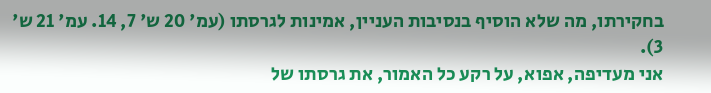בחקירתו, מה שלא הוסיף בנסיבות העניין, אמינות לגרסתו (עמ' 20 ש' 7, 14. עמ' 21 ש' 3).
אני מעדיפה, אפוא, על רקע כל האמור, את גרסתו של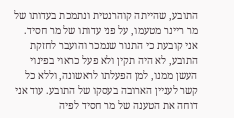התובע, שהייתה קוהרנטית ונתמכת בעדותו של מר ריינר מטעמו, על פני עדותו של מר חסיד. אני קובעת כי התנור שנמכר והועבר לחזקת התובע, לא היה תקין ולא פעל כראוי בפינוי העשן ממנו, למן הפעלתו לראשונה, וללא כל קשר לעניין הארובה בעסקו של התובע. עוד אני דוחה את הטענה של מר חסיד לפיה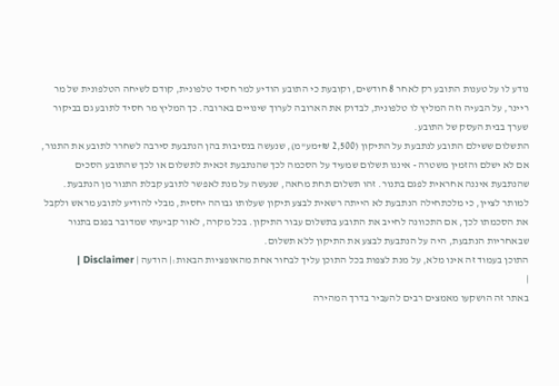נודע לו על טענות התובע רק לאחר 8 חודשים, וקובעת כי התובע הודיע למר חסיד טלפונית, קודם לשיחה הטלפונית של מר ריינר, על הבעיה וזה המליץ לו טלפונית, לבדוק את הארובה לערוך שינויים בארובה. כך המליץ מר חסיד לתובע גם בביקור שערך בבית העסק של התובע.
התשלום ששילם התובע לנתבעת על התיקון (2,500 ₪+מע"מ), שנעשה בנסיבות בהן הנתבעת סירבה לשחרר לתובע את התנור, אם לא ישלם והזמין משטרה - איננו תשלום שמעיד על הסכמה לכך שהנתבעת זכאית לתשלום או לכך שהתובע הסכים שהנתבעת איננה אחראית לפגם בתנור. זהו תשלום תחת מחאה, שנעשה על מנת לאפשר לתובע קבלת התנור מן הנתבעת. למותר לציין, כי מלכתחילה הנתבעת לא הייתה רשאית לבצע תיקון שעלותו גבוהה יחסית, מבלי להודיע לתובע מראש ולקבל את הסכמתו לכך, אם התכוונה לחייב את התובע בתשלום עבור התיקון. בכל מקרה, לאור קביעתי שמדובר בפגם בתנור שבאחריות הנתבעת, היה על הנתבעת לבצע את התיקון ללא תשלום.
התוכן בעמוד זה אינו מלא, על מנת לצפות בכל התוכן עליך לבחור אחת מהאופציות הבאות:| הודעה | Disclaimer |
|
באתר זה הושקעו מאמצים רבים להעביר בדרך המהירה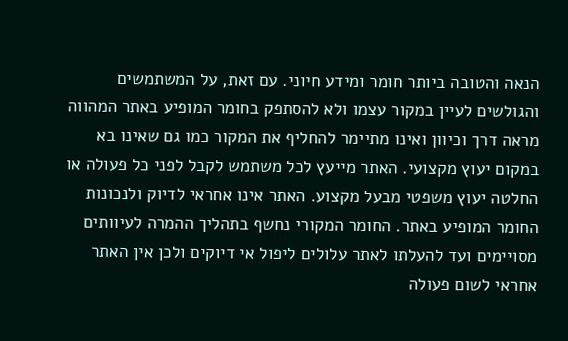הנאה והטובה ביותר חומר ומידע חיוני. עם זאת, על המשתמשים והגולשים לעיין במקור עצמו ולא להסתפק בחומר המופיע באתר המהווה מראה דרך וכיוון ואינו מתיימר להחליף את המקור כמו גם שאינו בא במקום יעוץ מקצועי. האתר מייעץ לכל משתמש לקבל לפני כל פעולה או החלטה יעוץ משפטי מבעל מקצוע. האתר אינו אחראי לדיוק ולנכונות החומר המופיע באתר. החומר המקורי נחשף בתהליך ההמרה לעיוותים מסויימים ועד להעלתו לאתר עלולים ליפול אי דיוקים ולכן אין האתר אחראי לשום פעולה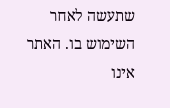שתעשה לאחר השימוש בו. האתר אינו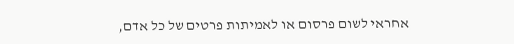אחראי לשום פרסום או לאמיתות פרטים של כל אדם,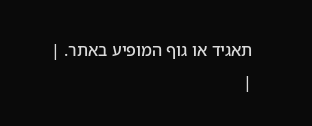תאגיד או גוף המופיע באתר. |
|